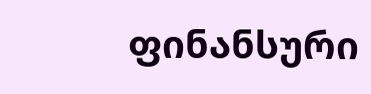ფინანსური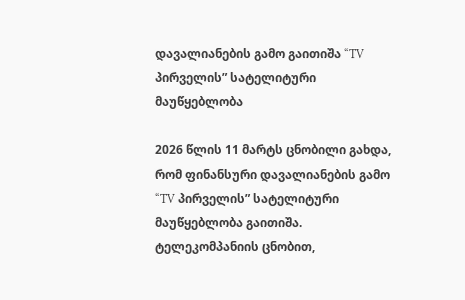დავალიანების გამო გაითიშა “TV პირველის” სატელიტური მაუწყებლობა

2026 წლის 11 მარტს ცნობილი გახდა, რომ ფინანსური დავალიანების გამო “TV პირველის” სატელიტური მაუწყებლობა გაითიშა. ტელეკომპანიის ცნობით,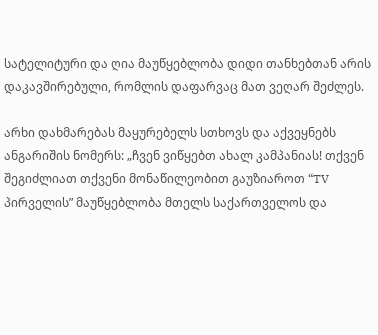სატელიტური და ღია მაუწყებლობა დიდი თანხებთან არის დაკავშირებული, რომლის დაფარვაც მათ ვეღარ შეძლეს.

არხი დახმარებას მაყურებელს სთხოვს და აქვეყნებს ანგარიშის ნომერს: „ჩვენ ვიწყებთ ახალ კამპანიას! თქვენ შეგიძლიათ თქვენი მონაწილეობით გაუზიაროთ “TV პირველის” მაუწყებლობა მთელს საქართველოს და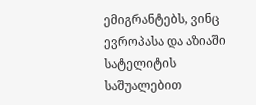ემიგრანტებს, ვინც ევროპასა და აზიაში სატელიტის საშუალებით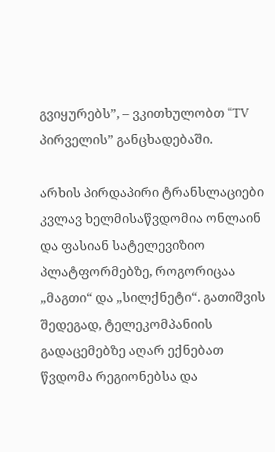გვიყურებს”, – ვკითხულობთ “TV პირველის” განცხადებაში.

არხის პირდაპირი ტრანსლაციები კვლავ ხელმისაწვდომია ონლაინ და ფასიან სატელევიზიო პლატფორმებზე, როგორიცაა „მაგთი“ და „სილქნეტი“. გათიშვის შედეგად, ტელეკომპანიის გადაცემებზე აღარ ექნებათ წვდომა რეგიონებსა და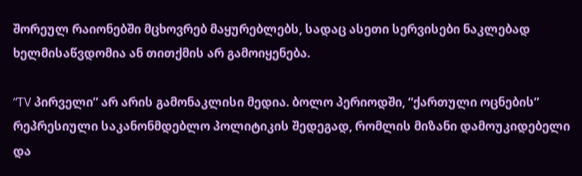შორეულ რაიონებში მცხოვრებ მაყურებლებს, სადაც ასეთი სერვისები ნაკლებად ხელმისაწვდომია ან თითქმის არ გამოიყენება.

“TV პირველი” არ არის გამონაკლისი მედია. ბოლო პერიოდში, “ქართული ოცნების” რეპრესიული საკანონმდებლო პოლიტიკის შედეგად, რომლის მიზანი დამოუკიდებელი და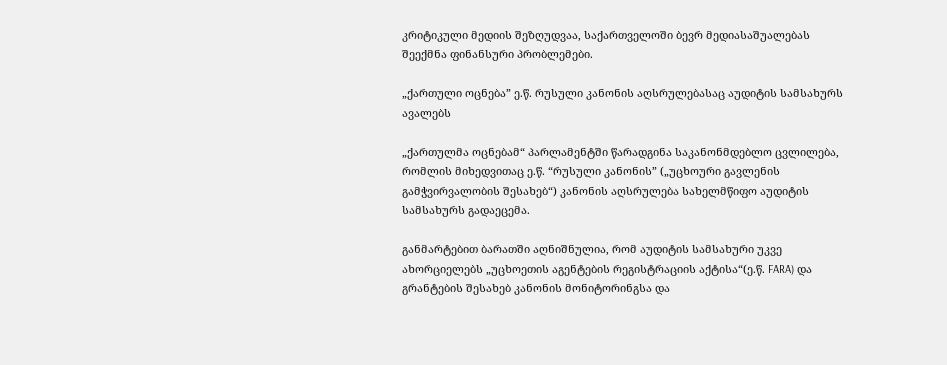კრიტიკული მედიის შეზღუდვაა, საქართველოში ბევრ მედიასაშუალებას შეექმნა ფინანსური პრობლემები.

„ქართული ოცნება” ე.წ. რუსული კანონის აღსრულებასაც აუდიტის სამსახურს ავალებს

„ქართულმა ოცნებამ“ პარლამენტში წარადგინა საკანონმდებლო ცვლილება, რომლის მიხედვითაც ე.წ. “რუსული კანონის” („უცხოური გავლენის გამჭვირვალობის შესახებ“) კანონის აღსრულება სახელმწიფო აუდიტის სამსახურს გადაეცემა.

განმარტებით ბარათში აღნიშნულია, რომ აუდიტის სამსახური უკვე ახორციელებს „უცხოეთის აგენტების რეგისტრაციის აქტისა“(ე.წ. FARA) და გრანტების შესახებ კანონის მონიტორინგსა და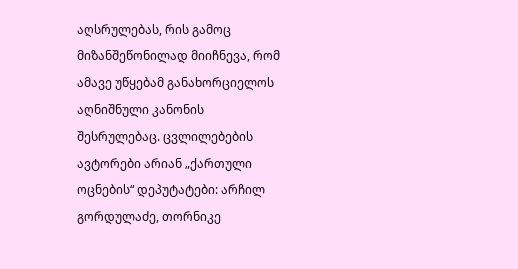აღსრულებას, რის გამოც მიზანშეწონილად მიიჩნევა, რომ ამავე უწყებამ განახორციელოს აღნიშნული კანონის შესრულებაც. ცვლილებების ავტორები არიან „ქართული ოცნების“ დეპუტატები: არჩილ გორდულაძე, თორნიკე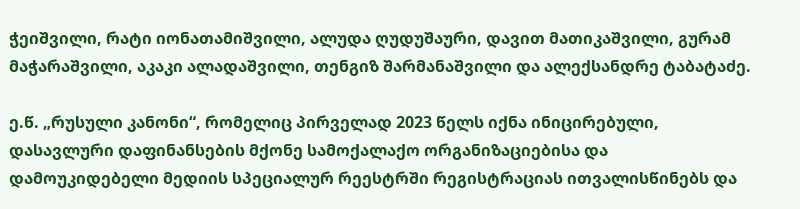ჭეიშვილი, რატი იონათამიშვილი, ალუდა ღუდუშაური, დავით მათიკაშვილი, გურამ მაჭარაშვილი, აკაკი ალადაშვილი, თენგიზ შარმანაშვილი და ალექსანდრე ტაბატაძე.

ე.წ. „რუსული კანონი“, რომელიც პირველად 2023 წელს იქნა ინიცირებული, დასავლური დაფინანსების მქონე სამოქალაქო ორგანიზაციებისა და დამოუკიდებელი მედიის სპეციალურ რეესტრში რეგისტრაციას ითვალისწინებს და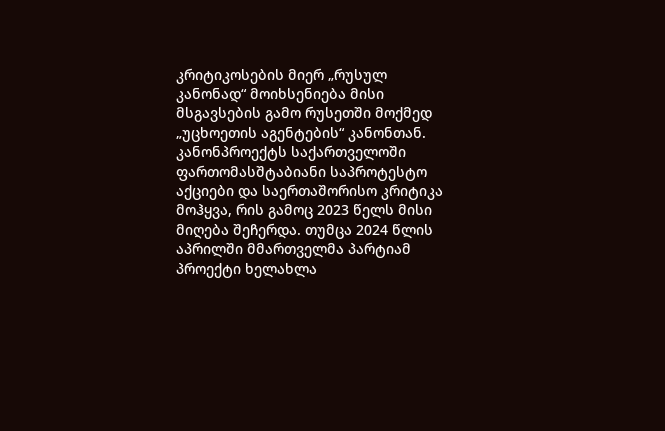კრიტიკოსების მიერ „რუსულ კანონად“ მოიხსენიება მისი მსგავსების გამო რუსეთში მოქმედ „უცხოეთის აგენტების“ კანონთან. კანონპროექტს საქართველოში ფართომასშტაბიანი საპროტესტო აქციები და საერთაშორისო კრიტიკა მოჰყვა, რის გამოც 2023 წელს მისი მიღება შეჩერდა. თუმცა 2024 წლის აპრილში მმართველმა პარტიამ პროექტი ხელახლა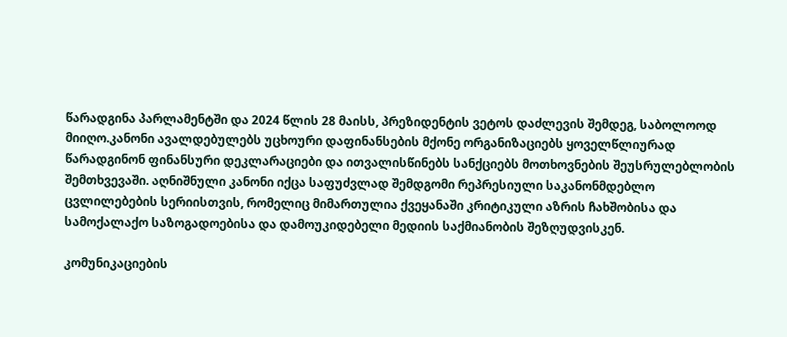წარადგინა პარლამენტში და 2024 წლის 28 მაისს, პრეზიდენტის ვეტოს დაძლევის შემდეგ, საბოლოოდ მიიღო.კანონი ავალდებულებს უცხოური დაფინანსების მქონე ორგანიზაციებს ყოველწლიურად წარადგინონ ფინანსური დეკლარაციები და ითვალისწინებს სანქციებს მოთხოვნების შეუსრულებლობის შემთხვევაში. აღნიშნული კანონი იქცა საფუძვლად შემდგომი რეპრესიული საკანონმდებლო ცვლილებების სერიისთვის, რომელიც მიმართულია ქვეყანაში კრიტიკული აზრის ჩახშობისა და სამოქალაქო საზოგადოებისა და დამოუკიდებელი მედიის საქმიანობის შეზღუდვისკენ.

კომუნიკაციების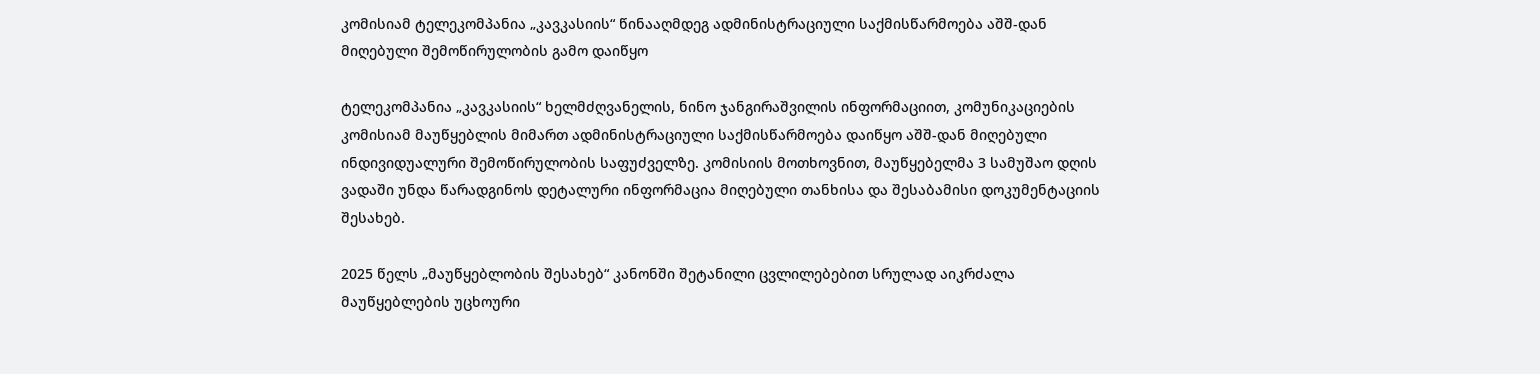კომისიამ ტელეკომპანია „კავკასიის“ წინააღმდეგ ადმინისტრაციული საქმისწარმოება აშშ-დან მიღებული შემოწირულობის გამო დაიწყო

ტელეკომპანია „კავკასიის“ ხელმძღვანელის, ნინო ჯანგირაშვილის ინფორმაციით, კომუნიკაციების კომისიამ მაუწყებლის მიმართ ადმინისტრაციული საქმისწარმოება დაიწყო აშშ-დან მიღებული ინდივიდუალური შემოწირულობის საფუძველზე. კომისიის მოთხოვნით, მაუწყებელმა 3 სამუშაო დღის ვადაში უნდა წარადგინოს დეტალური ინფორმაცია მიღებული თანხისა და შესაბამისი დოკუმენტაციის შესახებ.

2025 წელს „მაუწყებლობის შესახებ“ კანონში შეტანილი ცვლილებებით სრულად აიკრძალა მაუწყებლების უცხოური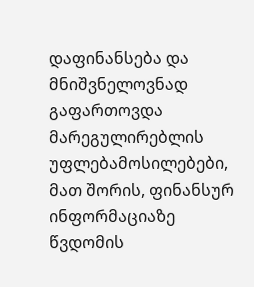დაფინანსება და მნიშვნელოვნად გაფართოვდა მარეგულირებლის უფლებამოსილებები, მათ შორის, ფინანსურ ინფორმაციაზე წვდომის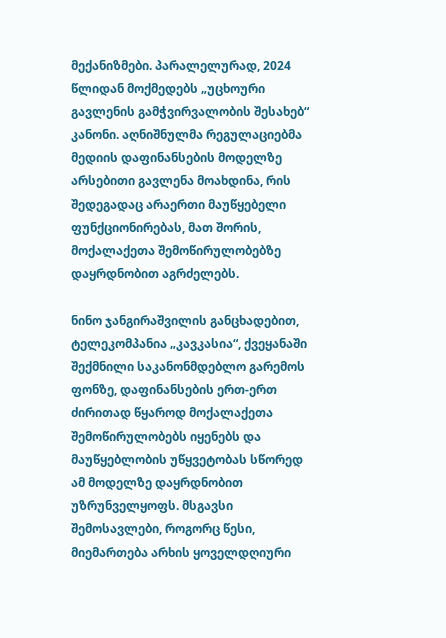მექანიზმები. პარალელურად, 2024 წლიდან მოქმედებს „უცხოური გავლენის გამჭვირვალობის შესახებ“ კანონი. აღნიშნულმა რეგულაციებმა მედიის დაფინანსების მოდელზე არსებითი გავლენა მოახდინა, რის შედეგადაც არაერთი მაუწყებელი ფუნქციონირებას, მათ შორის, მოქალაქეთა შემოწირულობებზე დაყრდნობით აგრძელებს.

ნინო ჯანგირაშვილის განცხადებით, ტელეკომპანია „კავკასია“, ქვეყანაში შექმნილი საკანონმდებლო გარემოს ფონზე, დაფინანსების ერთ-ერთ ძირითად წყაროდ მოქალაქეთა შემოწირულობებს იყენებს და მაუწყებლობის უწყვეტობას სწორედ ამ მოდელზე დაყრდნობით უზრუნველყოფს. მსგავსი შემოსავლები, როგორც წესი, მიემართება არხის ყოველდღიური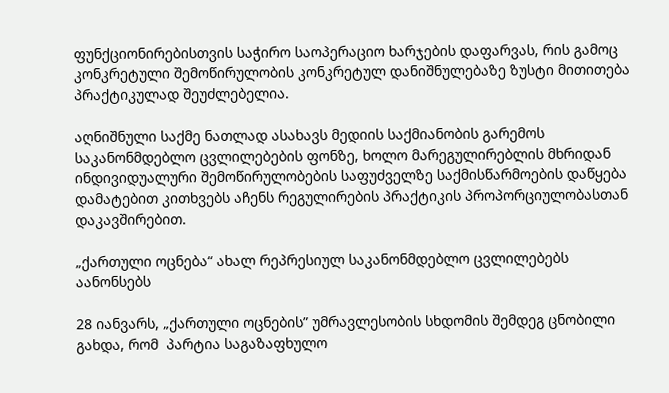ფუნქციონირებისთვის საჭირო საოპერაციო ხარჯების დაფარვას, რის გამოც კონკრეტული შემოწირულობის კონკრეტულ დანიშნულებაზე ზუსტი მითითება პრაქტიკულად შეუძლებელია.

აღნიშნული საქმე ნათლად ასახავს მედიის საქმიანობის გარემოს საკანონმდებლო ცვლილებების ფონზე, ხოლო მარეგულირებლის მხრიდან ინდივიდუალური შემოწირულობების საფუძველზე საქმისწარმოების დაწყება დამატებით კითხვებს აჩენს რეგულირების პრაქტიკის პროპორციულობასთან დაკავშირებით.

„ქართული ოცნება“ ახალ რეპრესიულ საკანონმდებლო ცვლილებებს აანონსებს

28 იანვარს, „ქართული ოცნების” უმრავლესობის სხდომის შემდეგ ცნობილი გახდა, რომ  პარტია საგაზაფხულო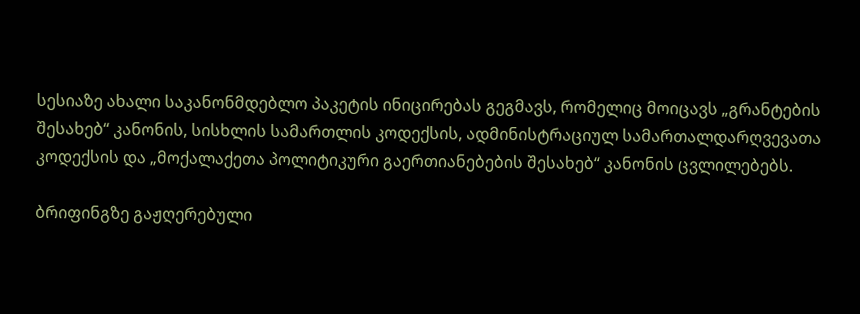სესიაზე ახალი საკანონმდებლო პაკეტის ინიცირებას გეგმავს, რომელიც მოიცავს „გრანტების შესახებ“ კანონის, სისხლის სამართლის კოდექსის, ადმინისტრაციულ სამართალდარღვევათა კოდექსის და „მოქალაქეთა პოლიტიკური გაერთიანებების შესახებ“ კანონის ცვლილებებს.

ბრიფინგზე გაჟღერებული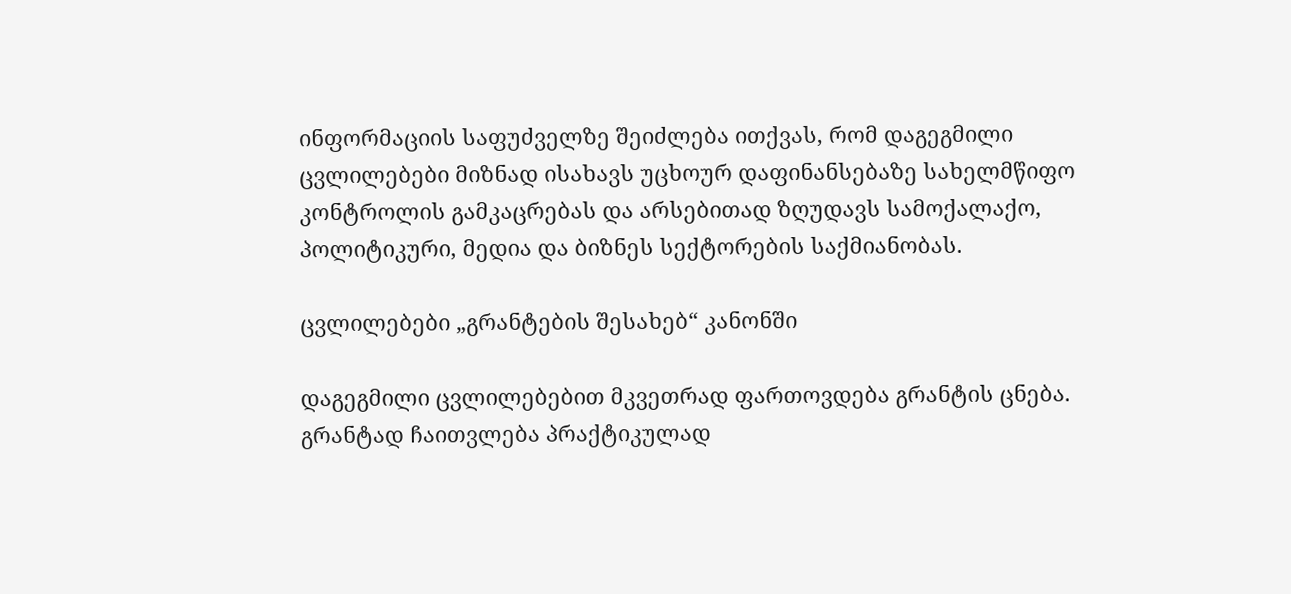ინფორმაციის საფუძველზე შეიძლება ითქვას, რომ დაგეგმილი ცვლილებები მიზნად ისახავს უცხოურ დაფინანსებაზე სახელმწიფო კონტროლის გამკაცრებას და არსებითად ზღუდავს სამოქალაქო, პოლიტიკური, მედია და ბიზნეს სექტორების საქმიანობას.

ცვლილებები „გრანტების შესახებ“ კანონში

დაგეგმილი ცვლილებებით მკვეთრად ფართოვდება გრანტის ცნება. გრანტად ჩაითვლება პრაქტიკულად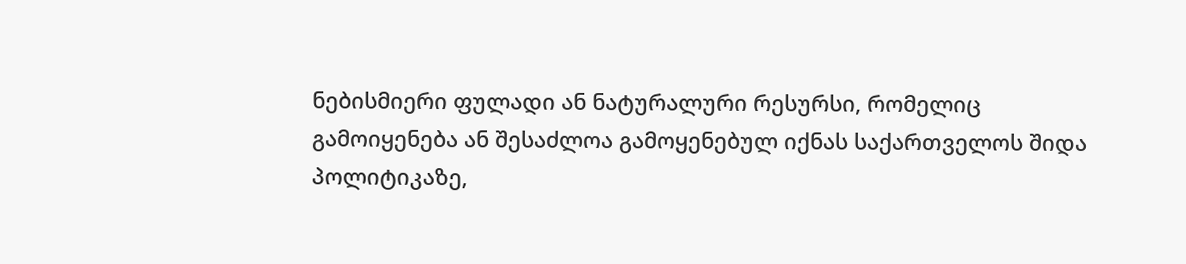ნებისმიერი ფულადი ან ნატურალური რესურსი, რომელიც გამოიყენება ან შესაძლოა გამოყენებულ იქნას საქართველოს შიდა პოლიტიკაზე,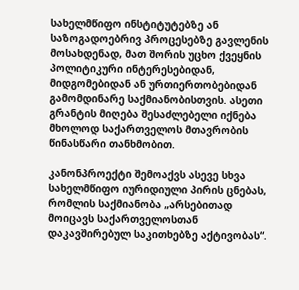სახელმწიფო ინსტიტუტებზე ან საზოგადოებრივ პროცესებზე გავლენის მოსახდენად, მათ შორის უცხო ქვეყნის პოლიტიკური ინტერესებიდან, მიდგომებიდან ან ურთიერთობებიდან გამომდინარე საქმიანობისთვის. ასეთი გრანტის მიღება შესაძლებელი იქნება მხოლოდ საქართველოს მთავრობის წინასწარი თანხმობით.

კანონპროექტი შემოაქვს ასევე სხვა სახელმწიფო იურიდიული პირის ცნებას, რომლის საქმიანობა „არსებითად მოიცავს საქართველოსთან დაკავშირებულ საკითხებზე აქტივობას“.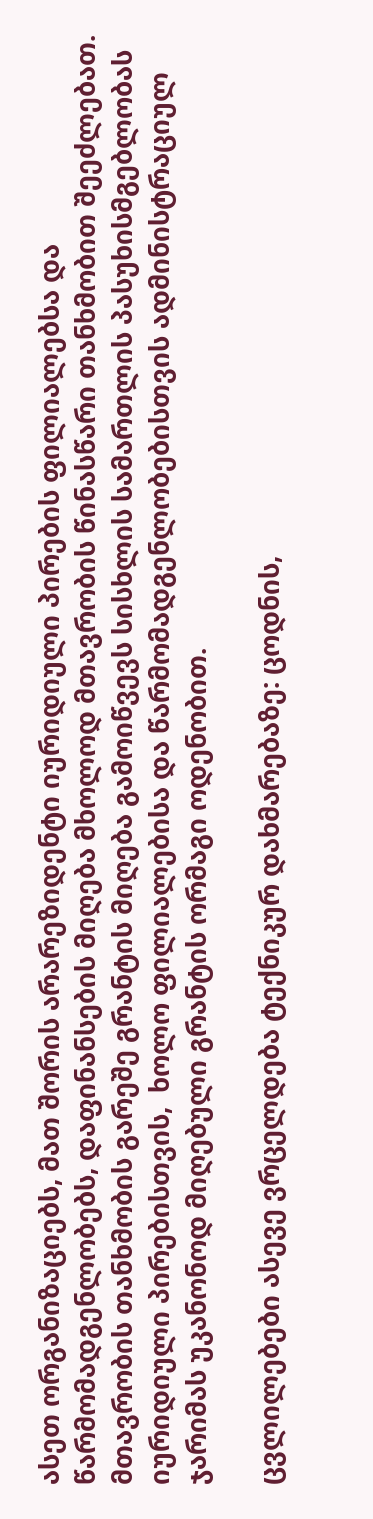ასეთ ორგანიზაციებს, მათ შორის არარეზიდენტი იურიდიული პირების ფილიალებსა და წარმომადგენლობებს, დაფინანსების მიღება მხოლოდ მთავრობის წინასწარი თანხმობით შეეძლებათ. მთავრობის თანხმობის გარეშე გრანტის მიღება გამოიწვევს სისხლის სამართლის პასუხისმგებლობას იურიდიული პირებისთვის,  ხოლო ფილიალებისა და წარმომადგენლობებისთვის ადმინისტრაციულ ჯარიმას უკანონოდ მიღებული გრანტის ორმაგი ოდენობით.

ცვლილებები ასევე ვრცელდება ტექნიკურ დახმარებაზე: ცოდნის,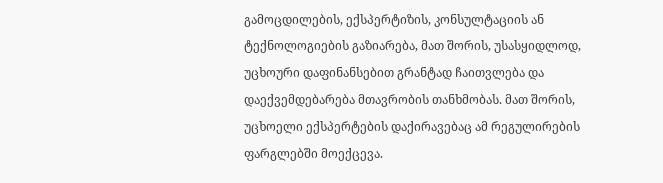გამოცდილების, ექსპერტიზის, კონსულტაციის ან ტექნოლოგიების გაზიარება, მათ შორის, უსასყიდლოდ, უცხოური დაფინანსებით გრანტად ჩაითვლება და დაექვემდებარება მთავრობის თანხმობას. მათ შორის, უცხოელი ექსპერტების დაქირავებაც ამ რეგულირების ფარგლებში მოექცევა.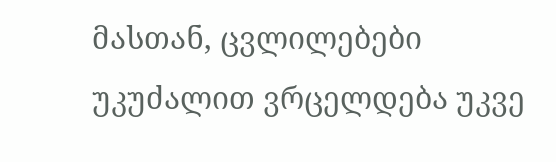მასთან, ცვლილებები უკუძალით ვრცელდება უკვე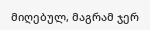მიღებულ, მაგრამ ჯერ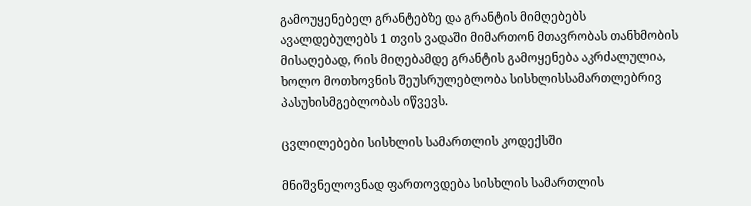გამოუყენებელ გრანტებზე და გრანტის მიმღებებს ავალდებულებს 1 თვის ვადაში მიმართონ მთავრობას თანხმობის მისაღებად, რის მიღებამდე გრანტის გამოყენება აკრძალულია, ხოლო მოთხოვნის შეუსრულებლობა სისხლისსამართლებრივ პასუხისმგებლობას იწვევს.

ცვლილებები სისხლის სამართლის კოდექსში

მნიშვნელოვნად ფართოვდება სისხლის სამართლის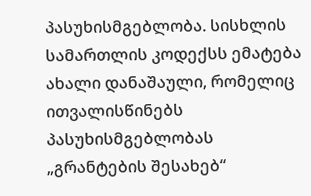პასუხისმგებლობა. სისხლის სამართლის კოდექსს ემატება ახალი დანაშაული, რომელიც ითვალისწინებს პასუხისმგებლობას „გრანტების შესახებ“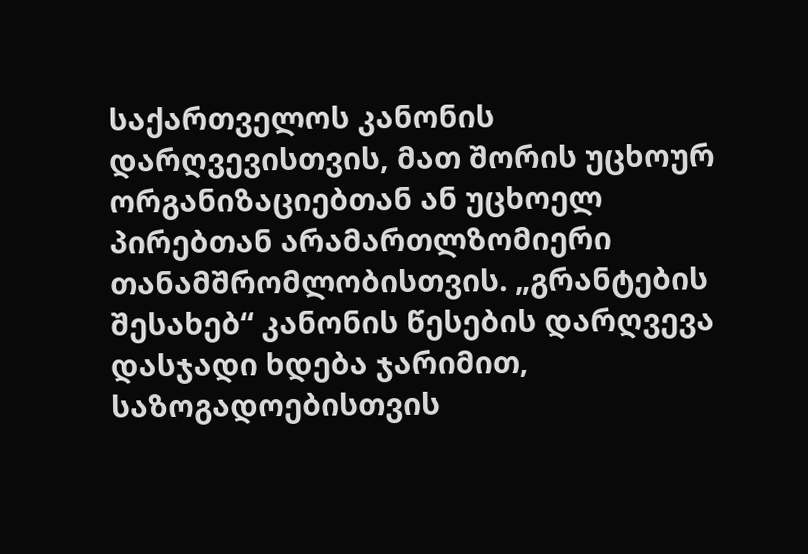საქართველოს კანონის დარღვევისთვის, მათ შორის უცხოურ ორგანიზაციებთან ან უცხოელ პირებთან არამართლზომიერი თანამშრომლობისთვის. „გრანტების შესახებ“ კანონის წესების დარღვევა დასჯადი ხდება ჯარიმით, საზოგადოებისთვის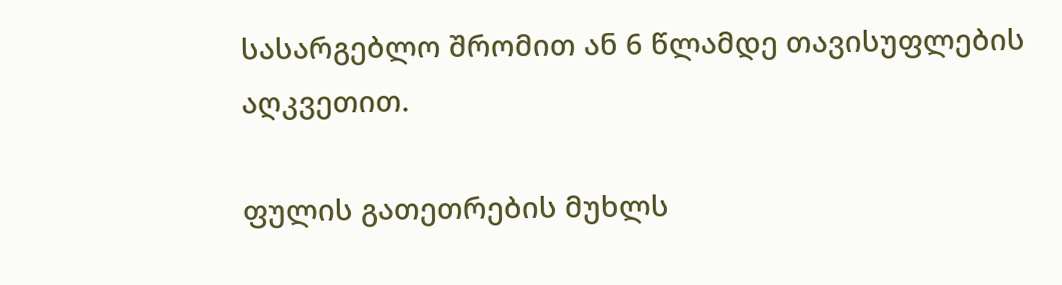სასარგებლო შრომით ან 6 წლამდე თავისუფლების აღკვეთით.

ფულის გათეთრების მუხლს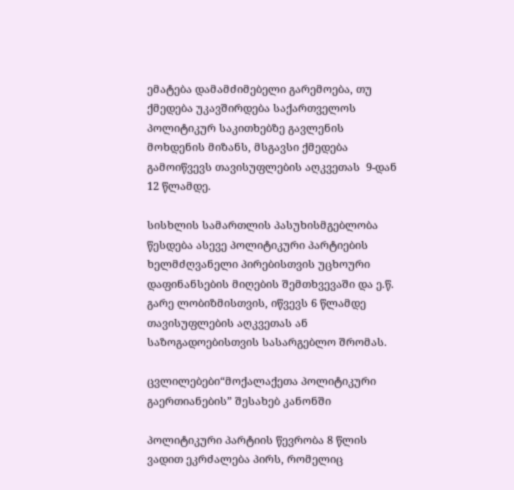ემატება დამამძიმებელი გარემოება, თუ ქმედება უკავშირდება საქართველოს პოლიტიკურ საკითხებზე გავლენის მოხდენის მიზანს, მსგავსი ქმედება გამოიწვევს თავისუფლების აღკვეთას  9-დან 12 წლამდე.

სისხლის სამართლის პასუხისმგებლობა წესდება ასევე პოლიტიკური პარტიების ხელმძღვანელი პირებისთვის უცხოური დაფინანსების მიღების შემთხვევაში და ე.წ. გარე ლობიზმისთვის, იწვევს 6 წლამდე თავისუფლების აღკვეთას ან საზოგადოებისთვის სასარგებლო შრომას.

ცვლილებები“მოქალაქეთა პოლიტიკური გაერთიანების” შესახებ კანონში

პოლიტიკური პარტიის წევრობა 8 წლის ვადით ეკრძალება პირს, რომელიც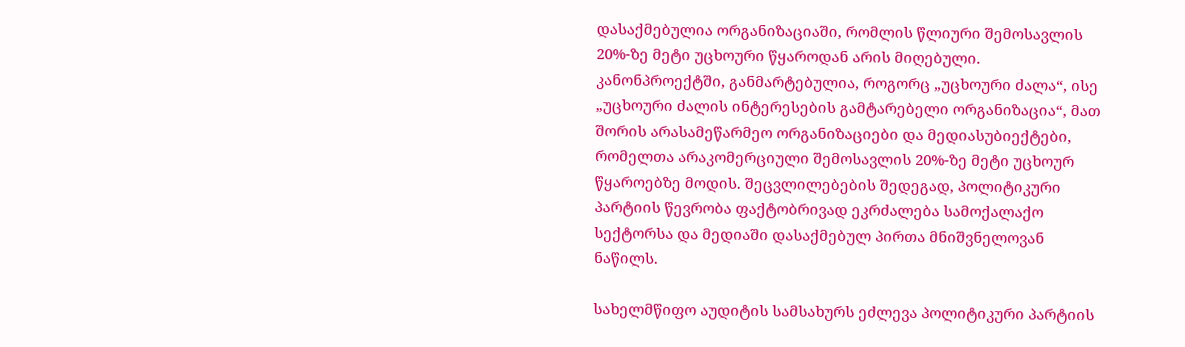დასაქმებულია ორგანიზაციაში, რომლის წლიური შემოსავლის 20%-ზე მეტი უცხოური წყაროდან არის მიღებული. კანონპროექტში, განმარტებულია, როგორც „უცხოური ძალა“, ისე „უცხოური ძალის ინტერესების გამტარებელი ორგანიზაცია“, მათ შორის არასამეწარმეო ორგანიზაციები და მედიასუბიექტები, რომელთა არაკომერციული შემოსავლის 20%-ზე მეტი უცხოურ წყაროებზე მოდის. შეცვლილებების შედეგად, პოლიტიკური პარტიის წევრობა ფაქტობრივად ეკრძალება სამოქალაქო სექტორსა და მედიაში დასაქმებულ პირთა მნიშვნელოვან ნაწილს.

სახელმწიფო აუდიტის სამსახურს ეძლევა პოლიტიკური პარტიის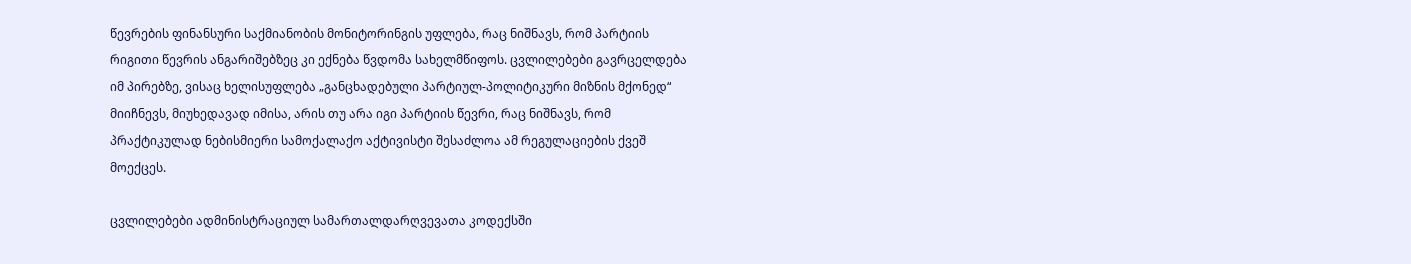წევრების ფინანსური საქმიანობის მონიტორინგის უფლება, რაც ნიშნავს, რომ პარტიის რიგითი წევრის ანგარიშებზეც კი ექნება წვდომა სახელმწიფოს. ცვლილებები გავრცელდება იმ პირებზე, ვისაც ხელისუფლება „განცხადებული პარტიულ-პოლიტიკური მიზნის მქონედ“ მიიჩნევს, მიუხედავად იმისა, არის თუ არა იგი პარტიის წევრი, რაც ნიშნავს, რომ პრაქტიკულად ნებისმიერი სამოქალაქო აქტივისტი შესაძლოა ამ რეგულაციების ქვეშ მოექცეს.

ცვლილებები ადმინისტრაციულ სამართალდარღვევათა კოდექსში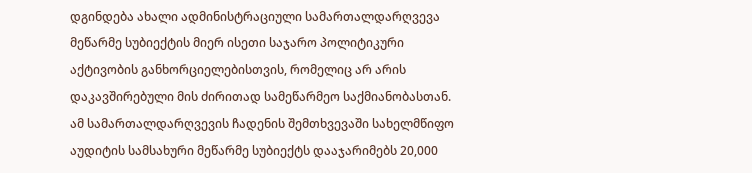დგინდება ახალი ადმინისტრაციული სამართალდარღვევა მეწარმე სუბიექტის მიერ ისეთი საჯარო პოლიტიკური აქტივობის განხორციელებისთვის, რომელიც არ არის დაკავშირებული მის ძირითად სამეწარმეო საქმიანობასთან. ამ სამართალდარღვევის ჩადენის შემთხვევაში სახელმწიფო აუდიტის სამსახური მეწარმე სუბიექტს დააჯარიმებს 20,000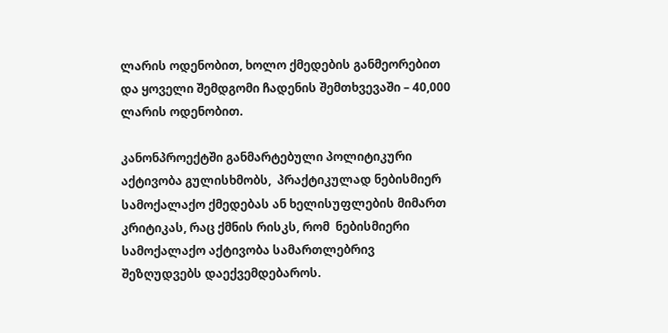ლარის ოდენობით, ხოლო ქმედების განმეორებით და ყოველი შემდგომი ჩადენის შემთხვევაში – 40,000 ლარის ოდენობით.

კანონპროექტში განმარტებული პოლიტიკური აქტივობა გულისხმობს,  პრაქტიკულად ნებისმიერ სამოქალაქო ქმედებას ან ხელისუფლების მიმართ კრიტიკას, რაც ქმნის რისკს, რომ  ნებისმიერი სამოქალაქო აქტივობა სამართლებრივ შეზღუდვებს დაექვემდებაროს.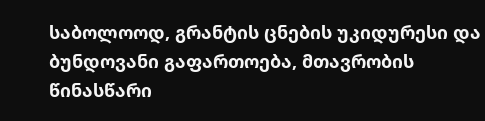საბოლოოდ, გრანტის ცნების უკიდურესი და ბუნდოვანი გაფართოება, მთავრობის წინასწარი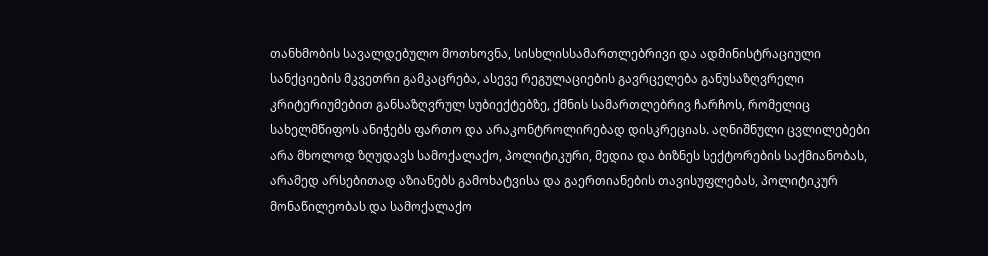თანხმობის სავალდებულო მოთხოვნა, სისხლისსამართლებრივი და ადმინისტრაციული სანქციების მკვეთრი გამკაცრება, ასევე რეგულაციების გავრცელება განუსაზღვრელი კრიტერიუმებით განსაზღვრულ სუბიექტებზე, ქმნის სამართლებრივ ჩარჩოს, რომელიც სახელმწიფოს ანიჭებს ფართო და არაკონტროლირებად დისკრეციას. აღნიშნული ცვლილებები არა მხოლოდ ზღუდავს სამოქალაქო, პოლიტიკური, მედია და ბიზნეს სექტორების საქმიანობას, არამედ არსებითად აზიანებს გამოხატვისა და გაერთიანების თავისუფლებას, პოლიტიკურ მონაწილეობას და სამოქალაქო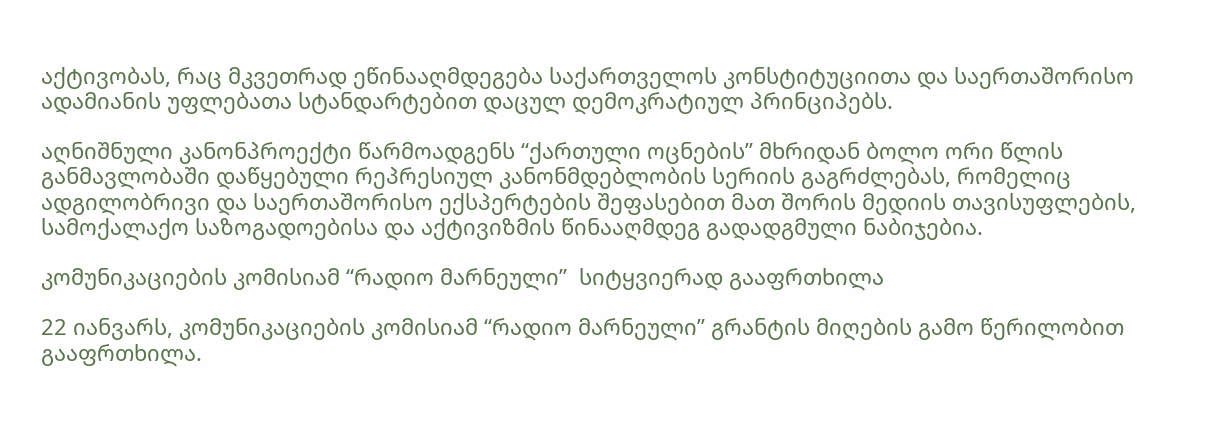აქტივობას, რაც მკვეთრად ეწინააღმდეგება საქართველოს კონსტიტუციითა და საერთაშორისო ადამიანის უფლებათა სტანდარტებით დაცულ დემოკრატიულ პრინციპებს.

აღნიშნული კანონპროექტი წარმოადგენს “ქართული ოცნების” მხრიდან ბოლო ორი წლის განმავლობაში დაწყებული რეპრესიულ კანონმდებლობის სერიის გაგრძლებას, რომელიც ადგილობრივი და საერთაშორისო ექსპერტების შეფასებით მათ შორის მედიის თავისუფლების, სამოქალაქო საზოგადოებისა და აქტივიზმის წინააღმდეგ გადადგმული ნაბიჯებია.

კომუნიკაციების კომისიამ “რადიო მარნეული”  სიტყვიერად გააფრთხილა

22 იანვარს, კომუნიკაციების კომისიამ “რადიო მარნეული” გრანტის მიღების გამო წერილობით გააფრთხილა.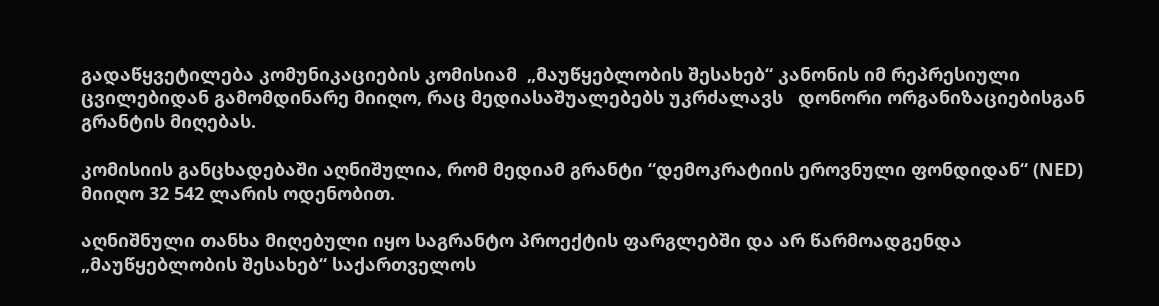გადაწყვეტილება კომუნიკაციების კომისიამ  „მაუწყებლობის შესახებ“ კანონის იმ რეპრესიული ცვილებიდან გამომდინარე მიიღო, რაც მედიასაშუალებებს უკრძალავს   დონორი ორგანიზაციებისგან  გრანტის მიღებას.

კომისიის განცხადებაში აღნიშულია, რომ მედიამ გრანტი “დემოკრატიის ეროვნული ფონდიდან“ (NED) მიიღო 32 542 ლარის ოდენობით.

აღნიშნული თანხა მიღებული იყო საგრანტო პროექტის ფარგლებში და არ წარმოადგენდა „მაუწყებლობის შესახებ“ საქართველოს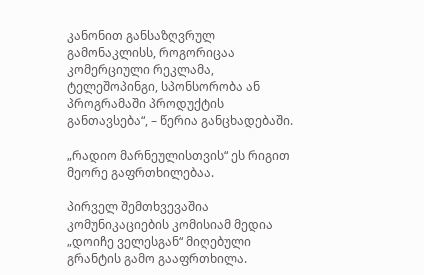კანონით განსაზღვრულ გამონაკლისს, როგორიცაა კომერციული რეკლამა, ტელეშოპინგი, სპონსორობა ან პროგრამაში პროდუქტის განთავსება“, – წერია განცხადებაში.

„რადიო მარნეულისთვის“ ეს რიგით მეორე გაფრთხილებაა.

პირველ შემთხვევაშია კომუნიკაციების კომისიამ მედია „დოიჩე ველესგან“ მიღებული გრანტის გამო გააფრთხილა.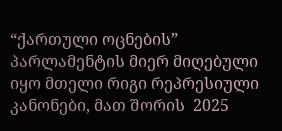“ქართული ოცნების” პარლამენტის მიერ მიღებული იყო მთელი რიგი რეპრესიული კანონები, მათ შორის  2025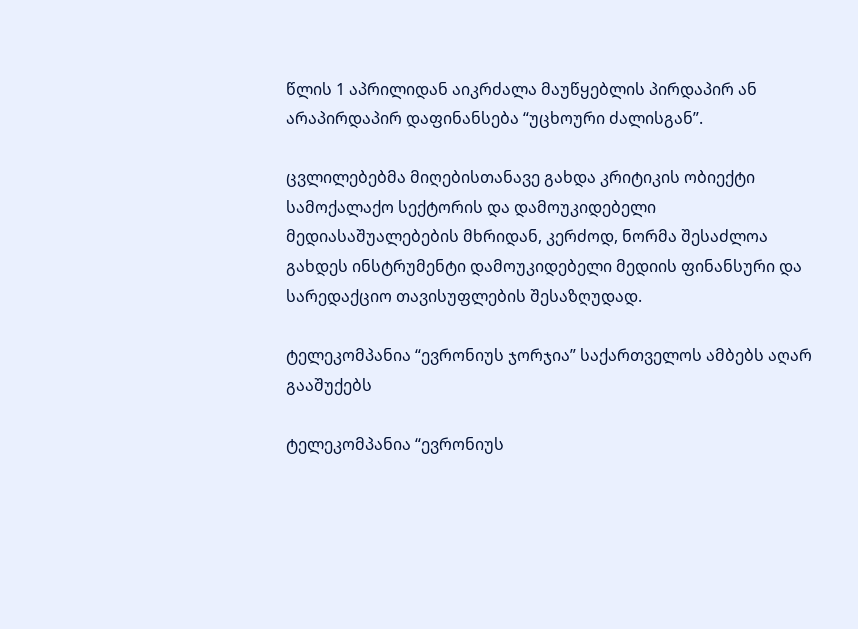წლის 1 აპრილიდან აიკრძალა მაუწყებლის პირდაპირ ან არაპირდაპირ დაფინანსება “უცხოური ძალისგან”.

ცვლილებებმა მიღებისთანავე გახდა კრიტიკის ობიექტი სამოქალაქო სექტორის და დამოუკიდებელი მედიასაშუალებების მხრიდან, კერძოდ, ნორმა შესაძლოა გახდეს ინსტრუმენტი დამოუკიდებელი მედიის ფინანსური და სარედაქციო თავისუფლების შესაზღუდად.

ტელეკომპანია “ევრონიუს ჯორჯია” საქართველოს ამბებს აღარ გააშუქებს

ტელეკომპანია “ევრონიუს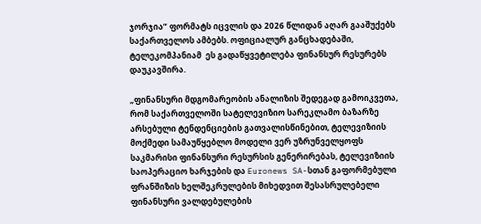ჯორჯია” ფორმატს იცვლის და 2026 წლიდან აღარ გააშუქებს საქართველოს ამბებს. ოფიციალურ განცხადებაში, ტელეკომპანიამ  ეს გადაწყვეტილება ფინანსურ რესურებს დაუკავშირა.

„ფინანსური მდგომარეობის ანალიზის შედეგად გამოიკვეთა, რომ საქართველოში სატელევიზიო სარეკლამო ბაზარზე არსებული ტენდენციების გათვალისწინებით, ტელევიზიის მოქმედი სამაუწყებლო მოდელი ვერ უზრუნველყოფს საკმარისი ფინანსური რესურსის გენერირებას, ტელევიზიის საოპერაციო ხარჯების და Euronews SA-სთან გაფორმებული ფრანშიზის ხელშეკრულების მიხედვით შესასრულებელი ფინანსური ვალდებულების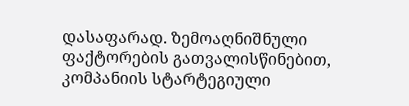დასაფარად. ზემოაღნიშნული ფაქტორების გათვალისწინებით, კომპანიის სტარტეგიული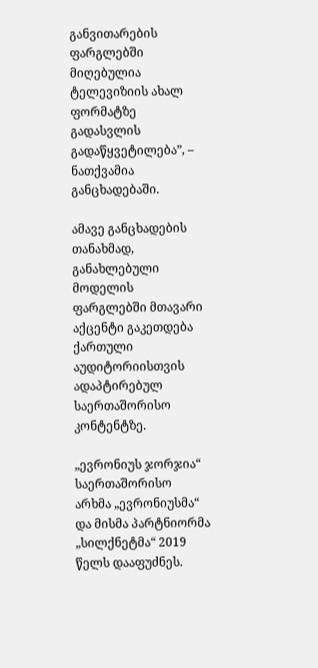განვითარების ფარგლებში მიღებულია ტელევიზიის ახალ ფორმატზე გადასვლის გადაწყვეტილება”, – ნათქვამია განცხადებაში.

ამავე განცხადების თანახმად, განახლებული მოდელის ფარგლებში მთავარი აქცენტი გაკეთდება ქართული აუდიტორიისთვის ადაპტირებულ საერთაშორისო კონტენტზე.

„ევრონიუს ჯორჯია“ საერთაშორისო არხმა „ევრონიუსმა“ და მისმა პარტნიორმა „სილქნეტმა“ 2019 წელს დააფუძნეს.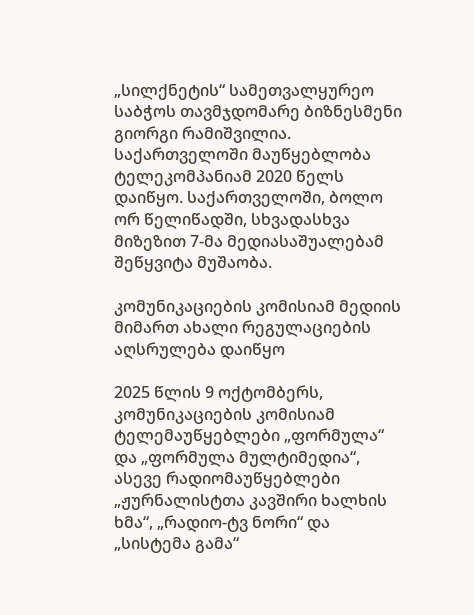„სილქნეტის“ სამეთვალყურეო საბჭოს თავმჯდომარე ბიზნესმენი გიორგი რამიშვილია. საქართველოში მაუწყებლობა ტელეკომპანიამ 2020 წელს დაიწყო. საქართველოში, ბოლო ორ წელიწადში, სხვადასხვა მიზეზით 7-მა მედიასაშუალებამ შეწყვიტა მუშაობა.

კომუნიკაციების კომისიამ მედიის მიმართ ახალი რეგულაციების  აღსრულება დაიწყო

2025 წლის 9 ოქტომბერს, კომუნიკაციების კომისიამ ტელემაუწყებლები „ფორმულა“ და „ფორმულა მულტიმედია“, ასევე რადიომაუწყებლები „ჟურნალისტთა კავშირი ხალხის ხმა“, „რადიო-ტვ ნორი“ და „სისტემა გამა“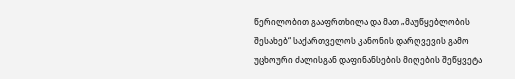წერილობით გააფრთხილა და მათ „მაუწყებლობის შესახებ“ საქართველოს კანონის დარღვევის გამო უცხოური ძალისგან დაფინანსების მიღების შეწყვეტა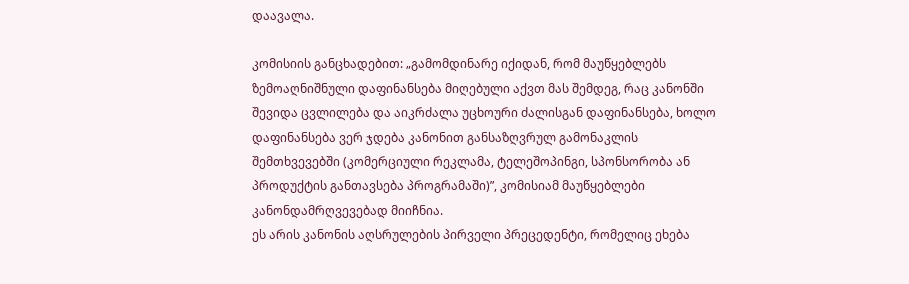დაავალა.

კომისიის განცხადებით: „გამომდინარე იქიდან, რომ მაუწყებლებს ზემოაღნიშნული დაფინანსება მიღებული აქვთ მას შემდეგ, რაც კანონში შევიდა ცვლილება და აიკრძალა უცხოური ძალისგან დაფინანსება, ხოლო დაფინანსება ვერ ჯდება კანონით განსაზღვრულ გამონაკლის შემთხვევებში (კომერციული რეკლამა, ტელეშოპინგი, სპონსორობა ან პროდუქტის განთავსება პროგრამაში)”, კომისიამ მაუწყებლები კანონდამრღვევებად მიიჩნია.
ეს არის კანონის აღსრულების პირველი პრეცედენტი, რომელიც ეხება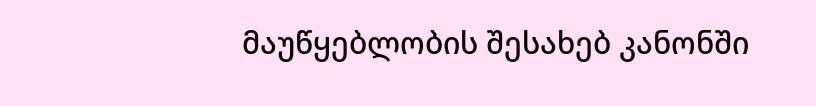მაუწყებლობის შესახებ კანონში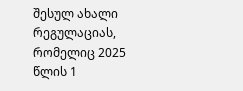შესულ ახალი რეგულაციას, რომელიც 2025 წლის 1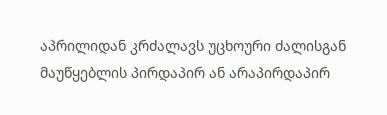აპრილიდან კრძალავს უცხოური ძალისგან მაუწყებლის პირდაპირ ან არაპირდაპირ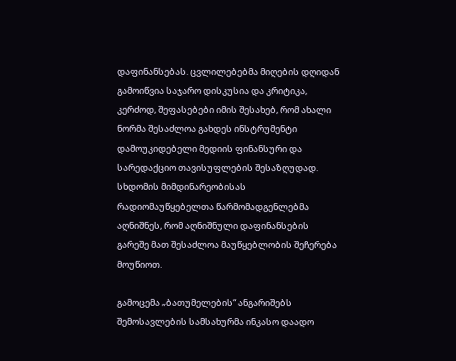დაფინანსებას. ცვლილებებმა მიღების დღიდან გამოიწვია საჯარო დისკუსია და კრიტიკა, კერძოდ, შეფასებები იმის შესახებ, რომ ახალი ნორმა შესაძლოა გახდეს ინსტრუმენტი დამოუკიდებელი მედიის ფინანსური და სარედაქციო თავისუფლების შესაზღუდად. სხდომის მიმდინარეობისას რადიომაუწყებელთა წარმომადგენლებმა აღნიშნეს, რომ აღნიშნული დაფინანსების გარეშე მათ შესაძლოა მაუწყებლობის შეჩერება მოუწიოთ.

გამოცემა „ბათუმელების“ ანგარიშებს შემოსავლების სამსახურმა ინკასო დაადო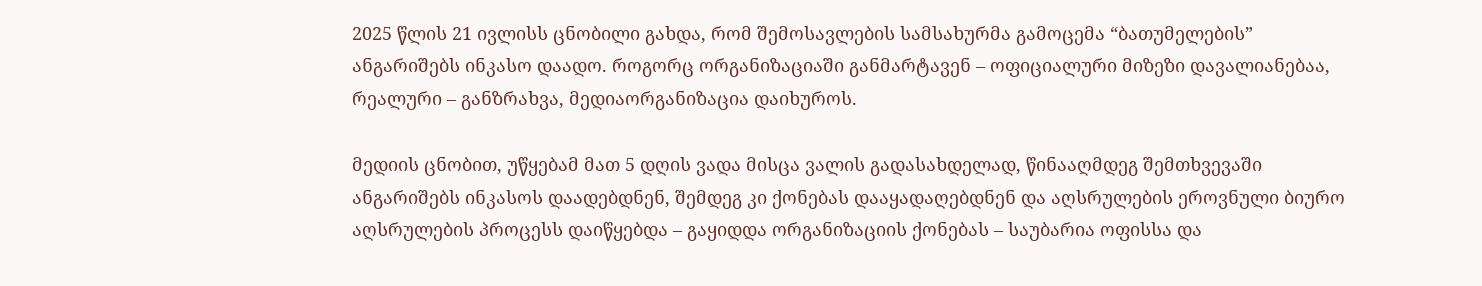2025 წლის 21 ივლისს ცნობილი გახდა, რომ შემოსავლების სამსახურმა გამოცემა “ბათუმელების”  ანგარიშებს ინკასო დაადო. როგორც ორგანიზაციაში განმარტავენ – ოფიციალური მიზეზი დავალიანებაა, რეალური – განზრახვა, მედიაორგანიზაცია დაიხუროს.

მედიის ცნობით, უწყებამ მათ 5 დღის ვადა მისცა ვალის გადასახდელად, წინააღმდეგ შემთხვევაში ანგარიშებს ინკასოს დაადებდნენ, შემდეგ კი ქონებას დააყადაღებდნენ და აღსრულების ეროვნული ბიურო აღსრულების პროცესს დაიწყებდა – გაყიდდა ორგანიზაციის ქონებას – საუბარია ოფისსა და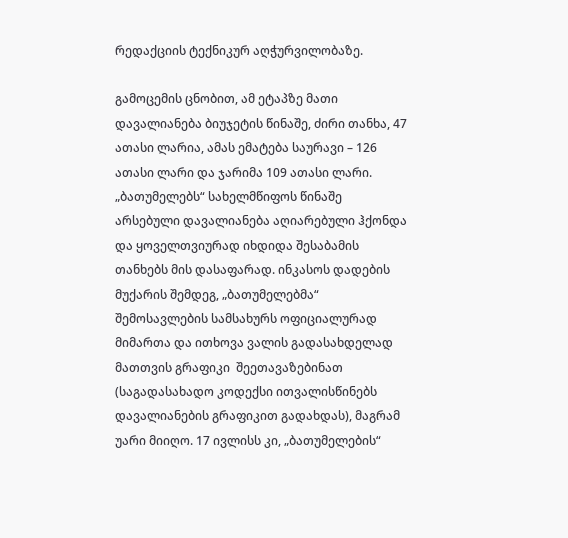რედაქციის ტექნიკურ აღჭურვილობაზე.

გამოცემის ცნობით, ამ ეტაპზე მათი დავალიანება ბიუჯეტის წინაშე, ძირი თანხა, 47 ათასი ლარია, ამას ემატება საურავი – 126 ათასი ლარი და ჯარიმა 109 ათასი ლარი. „ბათუმელებს“ სახელმწიფოს წინაშე არსებული დავალიანება აღიარებული ჰქონდა და ყოველთვიურად იხდიდა შესაბამის თანხებს მის დასაფარად. ინკასოს დადების მუქარის შემდეგ, „ბათუმელებმა“ შემოსავლების სამსახურს ოფიციალურად მიმართა და ითხოვა ვალის გადასახდელად მათთვის გრაფიკი  შეეთავაზებინათ (საგადასახადო კოდექსი ითვალისწინებს დავალიანების გრაფიკით გადახდას), მაგრამ უარი მიიღო. 17 ივლისს კი, „ბათუმელების“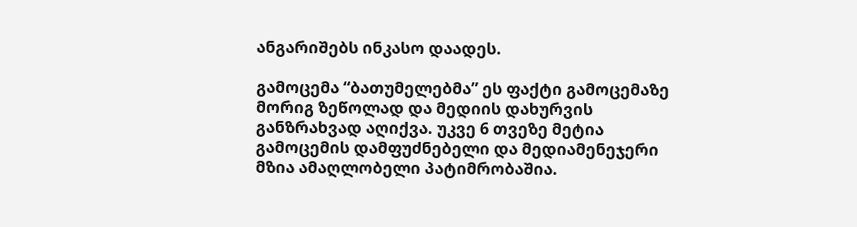ანგარიშებს ინკასო დაადეს.

გამოცემა “ბათუმელებმა” ეს ფაქტი გამოცემაზე მორიგ ზეწოლად და მედიის დახურვის განზრახვად აღიქვა. უკვე 6 თვეზე მეტია გამოცემის დამფუძნებელი და მედიამენეჯერი მზია ამაღლობელი პატიმრობაშია.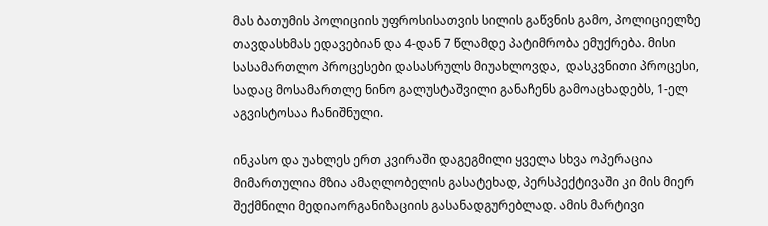მას ბათუმის პოლიციის უფროსისათვის სილის გაწვნის გამო, პოლიციელზე თავდასხმას ედავებიან და 4-დან 7 წლამდე პატიმრობა ემუქრება. მისი სასამართლო პროცესები დასასრულს მიუახლოვდა,  დასკვნითი პროცესი, სადაც მოსამართლე ნინო გალუსტაშვილი განაჩენს გამოაცხადებს, 1-ელ აგვისტოსაა ჩანიშნული.

ინკასო და უახლეს ერთ კვირაში დაგეგმილი ყველა სხვა ოპერაცია მიმართულია მზია ამაღლობელის გასატეხად, პერსპექტივაში კი მის მიერ შექმნილი მედიაორგანიზაციის გასანადგურებლად. ამის მარტივი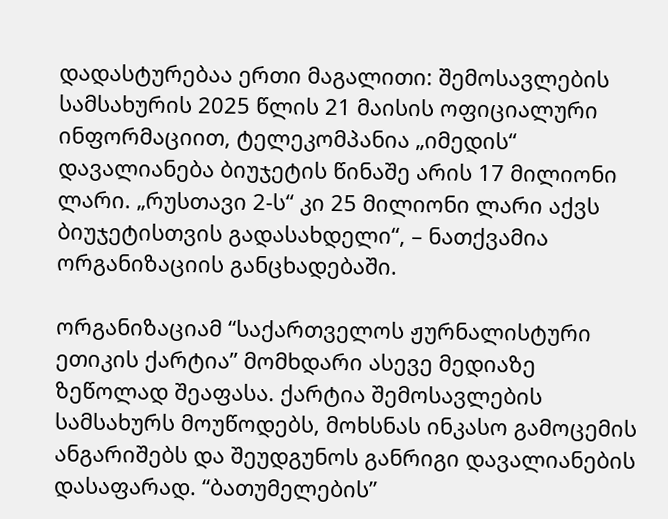დადასტურებაა ერთი მაგალითი: შემოსავლების სამსახურის 2025 წლის 21 მაისის ოფიციალური ინფორმაციით, ტელეკომპანია „იმედის“ დავალიანება ბიუჯეტის წინაშე არის 17 მილიონი ლარი. „რუსთავი 2-ს“ კი 25 მილიონი ლარი აქვს ბიუჯეტისთვის გადასახდელი“, – ნათქვამია ორგანიზაციის განცხადებაში.

ორგანიზაციამ “საქართველოს ჟურნალისტური ეთიკის ქარტია” მომხდარი ასევე მედიაზე ზეწოლად შეაფასა. ქარტია შემოსავლების სამსახურს მოუწოდებს, მოხსნას ინკასო გამოცემის ანგარიშებს და შეუდგუნოს განრიგი დავალიანების დასაფარად. “ბათუმელების”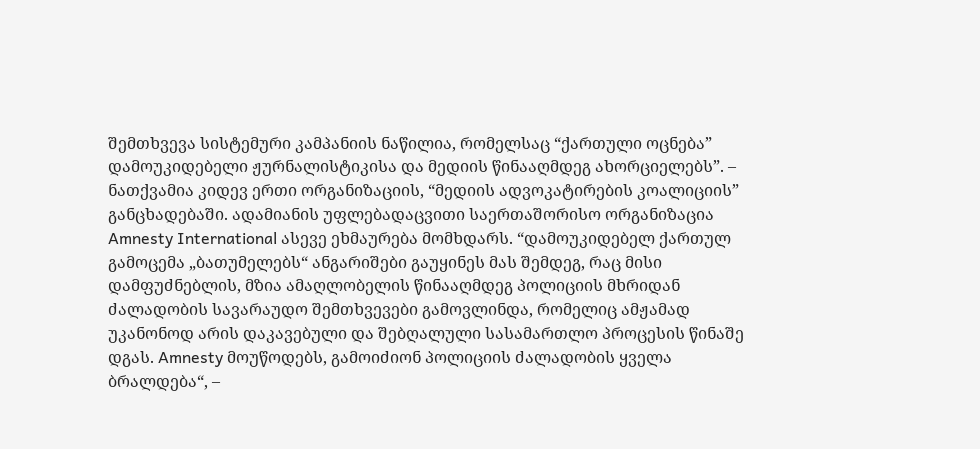შემთხვევა სისტემური კამპანიის ნაწილია, რომელსაც “ქართული ოცნება” დამოუკიდებელი ჟურნალისტიკისა და მედიის წინააღმდეგ ახორციელებს”. – ნათქვამია კიდევ ერთი ორგანიზაციის, “მედიის ადვოკატირების კოალიციის” განცხადებაში. ადამიანის უფლებადაცვითი საერთაშორისო ორგანიზაცია Amnesty International ასევე ეხმაურება მომხდარს. “დამოუკიდებელ ქართულ გამოცემა „ბათუმელებს“ ანგარიშები გაუყინეს მას შემდეგ, რაც მისი დამფუძნებლის, მზია ამაღლობელის წინააღმდეგ პოლიციის მხრიდან ძალადობის სავარაუდო შემთხვევები გამოვლინდა, რომელიც ამჟამად უკანონოდ არის დაკავებული და შებღალული სასამართლო პროცესის წინაშე დგას. Amnesty მოუწოდებს, გამოიძიონ პოლიციის ძალადობის ყველა ბრალდება“, –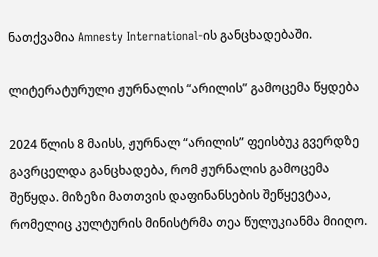ნათქვამია Amnesty International-ის განცხადებაში.

ლიტერატურული ჟურნალის “არილის” გამოცემა წყდება

2024 წლის 8 მაისს, ჟურნალ “არილის” ფეისბუკ გვერდზე გავრცელდა განცხადება, რომ ჟურნალის გამოცემა შეწყდა. მიზეზი მათთვის დაფინანსების შეწყევტაა, რომელიც კულტურის მინისტრმა თეა წულუკიანმა მიიღო.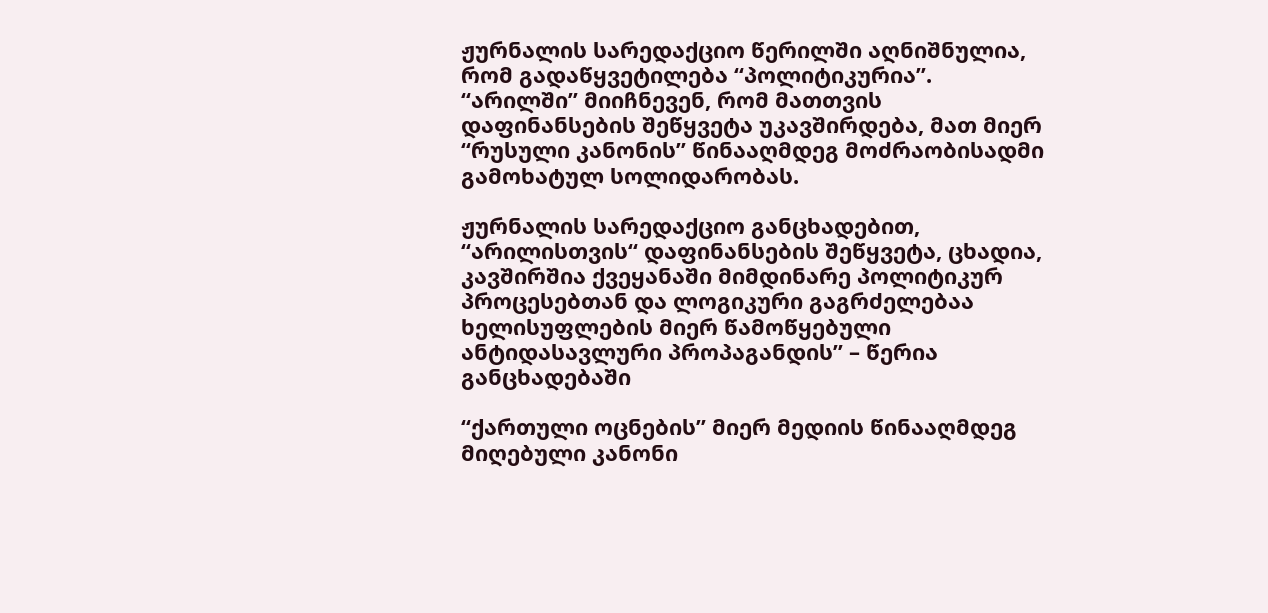ჟურნალის სარედაქციო წერილში აღნიშნულია, რომ გადაწყვეტილება “პოლიტიკურია”. “არილში” მიიჩნევენ, რომ მათთვის დაფინანსების შეწყვეტა უკავშირდება, მათ მიერ “რუსული კანონის” წინააღმდეგ მოძრაობისადმი გამოხატულ სოლიდარობას.

ჟურნალის სარედაქციო განცხადებით, “არილისთვის“ დაფინანსების შეწყვეტა, ცხადია, კავშირშია ქვეყანაში მიმდინარე პოლიტიკურ პროცესებთან და ლოგიკური გაგრძელებაა ხელისუფლების მიერ წამოწყებული ანტიდასავლური პროპაგანდის” – წერია განცხადებაში

“ქართული ოცნების” მიერ მედიის წინააღმდეგ მიღებული კანონი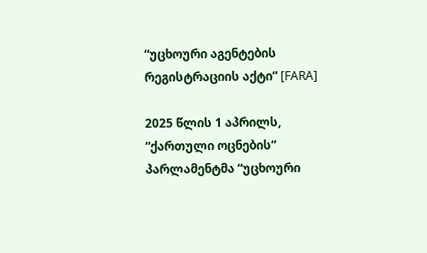“უცხოური აგენტების რეგისტრაციის აქტი” [FARA]

2025 წლის 1 აპრილს, “ქართული ოცნების” პარლამენტმა “უცხოური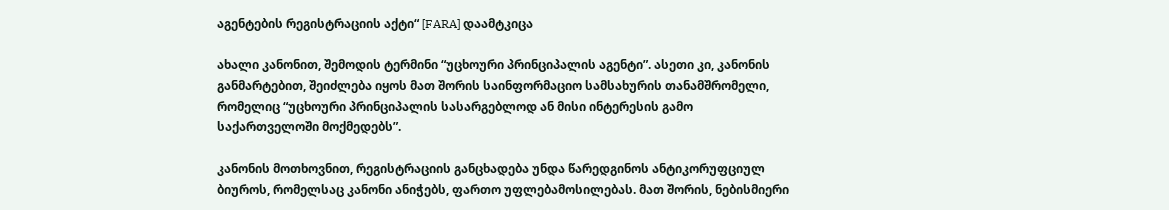აგენტების რეგისტრაციის აქტი“ [FARA] დაამტკიცა

ახალი კანონით, შემოდის ტერმინი “უცხოური პრინციპალის აგენტი”. ასეთი კი, კანონის განმარტებით, შეიძლება იყოს მათ შორის საინფორმაციო სამსახურის თანამშრომელი, რომელიც “უცხოური პრინციპალის სასარგებლოდ ან მისი ინტერესის გამო საქართველოში მოქმედებს”.

კანონის მოთხოვნით, რეგისტრაციის განცხადება უნდა წარედგინოს ანტიკორუფციულ ბიუროს, რომელსაც კანონი ანიჭებს, ფართო უფლებამოსილებას. მათ შორის, ნებისმიერი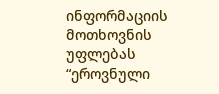ინფორმაციის მოთხოვნის უფლებას “ეროვნული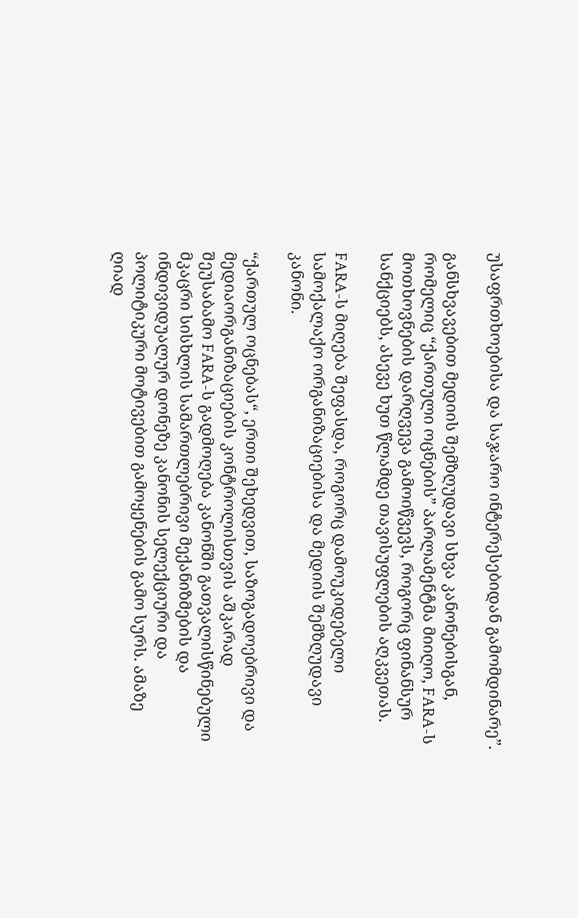უსაფრთხოებისა და საჯარო ინტერესებიდან გამომდინარე”.

განსხვავებით მედიის შემზღუდავი სხვა კანონებისგან, რომელიც “ქართული ოცნების” პარლამენტმა მიიღო, FARA-ს მოთხოვნების დარღვევა გამოიწვევს, როგორც ფინანსურ სანქციებს, ასევე ხუთ წლამდე თავისუფლების აღკვეთას.

FARA-ს მიღება შეფასდა, როგორც დამოუკიდებელი სამოქალაქო ორგანიზაციებისა და მედიის შემზღუდავი კანონი.

“ქართულ ოცნებას“, ერთი შეხედვით, საზოგადოებრივი და მედიაორგანიზაციების კონტროლისთვის აშკარად შეუსაბამო FARA-ს გადმოღება კანონში გათვალისწინებული მკაცრი სისხლის სამართლებრივი მექანიზმების და ინდივიდუალურ დონეზე კანონის სელექციური და პოლიტიკური მოტივებით გამოყენების გამო სურს. ამაზე ღიად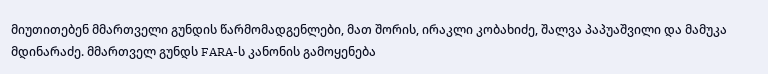მიუთითებენ მმართველი გუნდის წარმომადგენლები, მათ შორის, ირაკლი კობახიძე, შალვა პაპუაშვილი და მამუკა მდინარაძე. მმართველ გუნდს FARA-ს კანონის გამოყენება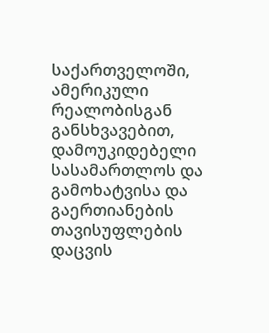საქართველოში, ამერიკული რეალობისგან განსხვავებით, დამოუკიდებელი სასამართლოს და გამოხატვისა და გაერთიანების თავისუფლების დაცვის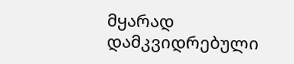მყარად დამკვიდრებული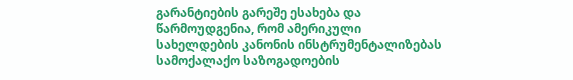გარანტიების გარეშე ესახება და წარმოუდგენია, რომ ამერიკული სახელდების კანონის ინსტრუმენტალიზებას სამოქალაქო საზოგადოების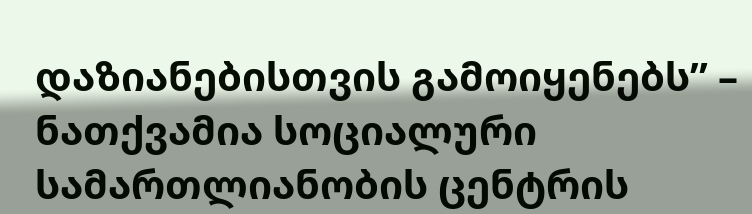დაზიანებისთვის გამოიყენებს” – ნათქვამია სოციალური სამართლიანობის ცენტრის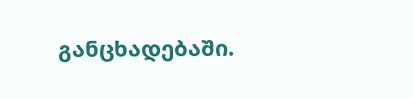განცხადებაში.